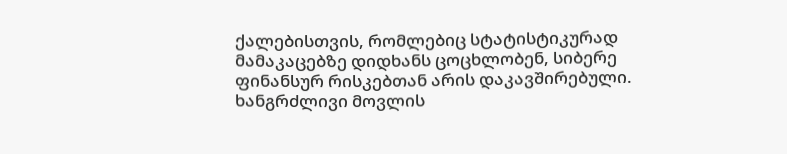ქალებისთვის, რომლებიც სტატისტიკურად მამაკაცებზე დიდხანს ცოცხლობენ, სიბერე ფინანსურ რისკებთან არის დაკავშირებული. ხანგრძლივი მოვლის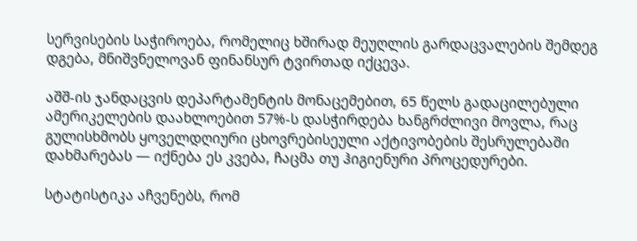სერვისების საჭიროება, რომელიც ხშირად მეუღლის გარდაცვალების შემდეგ დგება, მნიშვნელოვან ფინანსურ ტვირთად იქცევა.

აშშ-ის ჯანდაცვის დეპარტამენტის მონაცემებით, 65 წელს გადაცილებული ამერიკელების დაახლოებით 57%-ს დასჭირდება ხანგრძლივი მოვლა, რაც გულისხმობს ყოველდღიური ცხოვრებისეული აქტივობების შესრულებაში დახმარებას — იქნება ეს კვება, ჩაცმა თუ ჰიგიენური პროცედურები.

სტატისტიკა აჩვენებს, რომ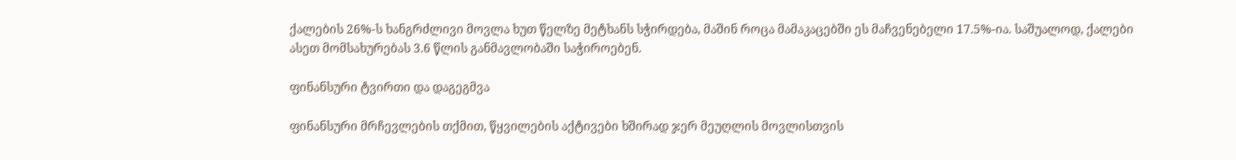ქალების 26%-ს ხანგრძლივი მოვლა ხუთ წელზე მეტხანს სჭირდება, მაშინ როცა მამაკაცებში ეს მაჩვენებელი 17.5%-ია. საშუალოდ, ქალები ასეთ მომსახურებას 3.6 წლის განმავლობაში საჭიროებენ.

ფინანსური ტვირთი და დაგეგმვა

ფინანსური მრჩევლების თქმით, წყვილების აქტივები ხშირად ჯერ მეუღლის მოვლისთვის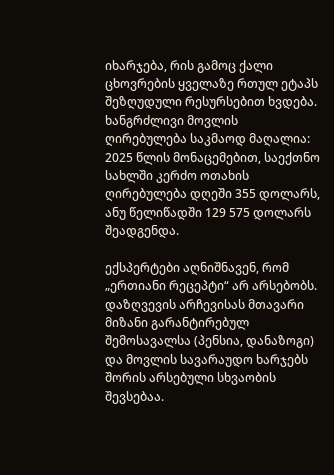იხარჯება, რის გამოც ქალი ცხოვრების ყველაზე რთულ ეტაპს შეზღუდული რესურსებით ხვდება. ხანგრძლივი მოვლის ღირებულება საკმაოდ მაღალია: 2025 წლის მონაცემებით, საექთნო სახლში კერძო ოთახის ღირებულება დღეში 355 დოლარს, ანუ წელიწადში 129 575 დოლარს შეადგენდა.

ექსპერტები აღნიშნავენ, რომ „ერთიანი რეცეპტი“ არ არსებობს. დაზღვევის არჩევისას მთავარი მიზანი გარანტირებულ შემოსავალსა (პენსია, დანაზოგი) და მოვლის სავარაუდო ხარჯებს შორის არსებული სხვაობის შევსებაა.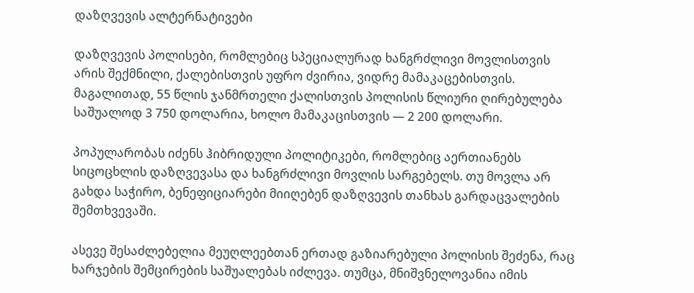დაზღვევის ალტერნატივები

დაზღვევის პოლისები, რომლებიც სპეციალურად ხანგრძლივი მოვლისთვის არის შექმნილი, ქალებისთვის უფრო ძვირია, ვიდრე მამაკაცებისთვის. მაგალითად, 55 წლის ჯანმრთელი ქალისთვის პოლისის წლიური ღირებულება საშუალოდ 3 750 დოლარია, ხოლო მამაკაცისთვის — 2 200 დოლარი.

პოპულარობას იძენს ჰიბრიდული პოლიტიკები, რომლებიც აერთიანებს სიცოცხლის დაზღვევასა და ხანგრძლივი მოვლის სარგებელს. თუ მოვლა არ გახდა საჭირო, ბენეფიციარები მიიღებენ დაზღვევის თანხას გარდაცვალების შემთხვევაში.

ასევე შესაძლებელია მეუღლეებთან ერთად გაზიარებული პოლისის შეძენა, რაც ხარჯების შემცირების საშუალებას იძლევა. თუმცა, მნიშვნელოვანია იმის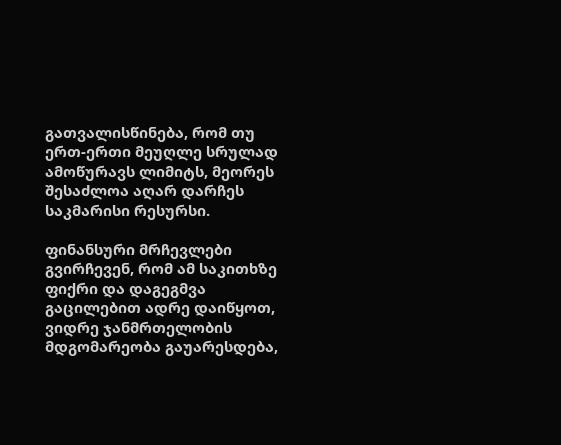გათვალისწინება, რომ თუ ერთ-ერთი მეუღლე სრულად ამოწურავს ლიმიტს, მეორეს შესაძლოა აღარ დარჩეს საკმარისი რესურსი.

ფინანსური მრჩევლები გვირჩევენ, რომ ამ საკითხზე ფიქრი და დაგეგმვა გაცილებით ადრე დაიწყოთ, ვიდრე ჯანმრთელობის მდგომარეობა გაუარესდება,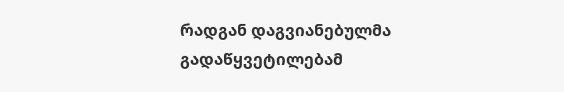რადგან დაგვიანებულმა გადაწყვეტილებამ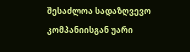შესაძლოა სადაზღვევო კომპანიისგან უარი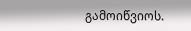გამოიწვიოს.